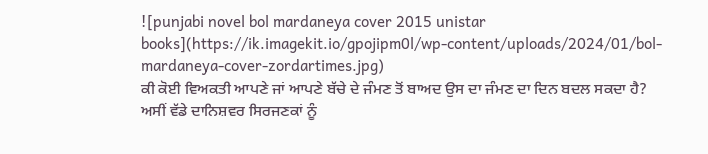![punjabi novel bol mardaneya cover 2015 unistar books](https://ik.imagekit.io/gpojipm0l/wp-content/uploads/2024/01/bol-mardaneya-cover-zordartimes.jpg)
ਕੀ ਕੋਈ ਵਿਅਕਤੀ ਆਪਣੇ ਜਾਂ ਆਪਣੇ ਬੱਚੇ ਦੇ ਜੰਮਣ ਤੋਂ ਬਾਅਦ ਉਸ ਦਾ ਜੰਮਣ ਦਾ ਦਿਨ ਬਦਲ ਸਕਦਾ ਹੈ? ਅਸੀਂ ਵੱਡੇ ਦਾਨਿਸ਼ਵਰ ਸਿਰਜਣਕਾਂ ਨੂੰ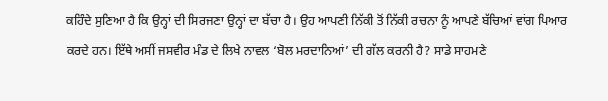ਕਹਿੰਦੇ ਸੁਣਿਆ ਹੈ ਕਿ ਉਨ੍ਹਾਂ ਦੀ ਸਿਰਜਣਾ ਉਨ੍ਹਾਂ ਦਾ ਬੱਚਾ ਹੈ। ਉਹ ਆਪਣੀ ਨਿੱਕੀ ਤੋਂ ਨਿੱਕੀ ਰਚਨਾ ਨੂੰ ਆਪਣੇ ਬੱਚਿਆਂ ਵਾਂਗ ਪਿਆਰ ਕਰਦੇ ਹਨ। ਇੱਥੇ ਅਸੀਂ ਜਸਵੀਰ ਮੰਡ ਦੇ ਲਿਖੇ ਨਾਵਲ ‘ਬੋਲ ਮਰਦਾਨਿਆਂ’ ਦੀ ਗੱਲ ਕਰਨੀ ਹੈ? ਸਾਡੇ ਸਾਹਮਣੇ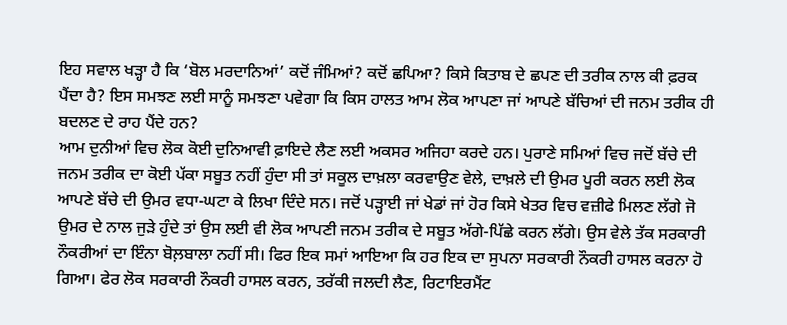ਇਹ ਸਵਾਲ ਖੜ੍ਹਾ ਹੈ ਕਿ ‘ਬੋਲ ਮਰਦਾਨਿਆਂ’ ਕਦੋਂ ਜੰਮਿਆਂ? ਕਦੋਂ ਛਪਿਆ? ਕਿਸੇ ਕਿਤਾਬ ਦੇ ਛਪਣ ਦੀ ਤਰੀਕ ਨਾਲ ਕੀ ਫ਼ਰਕ ਪੈਂਦਾ ਹੈ? ਇਸ ਸਮਝਣ ਲਈ ਸਾਨੂੰ ਸਮਝਣਾ ਪਵੇਗਾ ਕਿ ਕਿਸ ਹਾਲਤ ਆਮ ਲੋਕ ਆਪਣਾ ਜਾਂ ਆਪਣੇ ਬੱਚਿਆਂ ਦੀ ਜਨਮ ਤਰੀਕ ਹੀ ਬਦਲਣ ਦੇ ਰਾਹ ਪੈਂਦੇ ਹਨ?
ਆਮ ਦੁਨੀਆਂ ਵਿਚ ਲੋਕ ਕੋਈ ਦੁਨਿਆਵੀ ਫ਼ਾਇਦੇ ਲੈਣ ਲਈ ਅਕਸਰ ਅਜਿਹਾ ਕਰਦੇ ਹਨ। ਪੁਰਾਣੇ ਸਮਿਆਂ ਵਿਚ ਜਦੋਂ ਬੱਚੇ ਦੀ ਜਨਮ ਤਰੀਕ ਦਾ ਕੋਈ ਪੱਕਾ ਸਬੂਤ ਨਹੀਂ ਹੁੰਦਾ ਸੀ ਤਾਂ ਸਕੂਲ ਦਾਖ਼ਲਾ ਕਰਵਾਉਣ ਵੇਲੇ, ਦਾਖ਼ਲੇ ਦੀ ਉਮਰ ਪੂਰੀ ਕਰਨ ਲਈ ਲੋਕ ਆਪਣੇ ਬੱਚੇ ਦੀ ਉਮਰ ਵਧਾ-ਘਟਾ ਕੇ ਲਿਖਾ ਦਿੰਦੇ ਸਨ। ਜਦੋਂ ਪੜ੍ਹਾਈ ਜਾਂ ਖੇਡਾਂ ਜਾਂ ਹੋਰ ਕਿਸੇ ਖੇਤਰ ਵਿਚ ਵਜ਼ੀਫੇ ਮਿਲਣ ਲੱਗੇ ਜੋ ਉਮਰ ਦੇ ਨਾਲ ਜੁੜੇ ਹੁੰਦੇ ਤਾਂ ਉਸ ਲਈ ਵੀ ਲੋਕ ਆਪਣੀ ਜਨਮ ਤਰੀਕ ਦੇ ਸਬੂਤ ਅੱਗੇ-ਪਿੱਛੇ ਕਰਨ ਲੱਗੇ। ਉਸ ਵੇਲੇ ਤੱਕ ਸਰਕਾਰੀ ਨੌਕਰੀਆਂ ਦਾ ਇੰਨਾ ਬੋਲ਼ਬਾਲਾ ਨਹੀਂ ਸੀ। ਫਿਰ ਇਕ ਸਮਾਂ ਆਇਆ ਕਿ ਹਰ ਇਕ ਦਾ ਸੁਪਨਾ ਸਰਕਾਰੀ ਨੌਕਰੀ ਹਾਸਲ ਕਰਨਾ ਹੋ ਗਿਆ। ਫੇਰ ਲੋਕ ਸਰਕਾਰੀ ਨੌਕਰੀ ਹਾਸਲ ਕਰਨ, ਤਰੱਕੀ ਜਲਦੀ ਲੈਣ, ਰਿਟਾਇਰਮੈਂਟ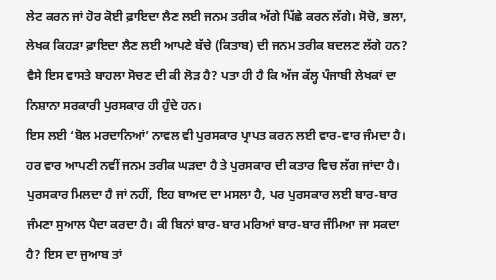ਲੇਟ ਕਰਨ ਜਾਂ ਹੋਰ ਕੋਈ ਫ਼ਾਇਦਾ ਲੈਣ ਲਈ ਜਨਮ ਤਰੀਕ ਅੱਗੇ ਪਿੱਛੇ ਕਰਨ ਲੱਗੇ। ਸੋਚੋ, ਭਲਾ, ਲੇਖਕ ਕਿਹੜਾ ਫ਼ਾਇਦਾ ਲੈਣ ਲਈ ਆਪਣੇ ਬੱਚੇ (ਕਿਤਾਬ) ਦੀ ਜਨਮ ਤਰੀਕ ਬਦਲਣ ਲੱਗੇ ਹਨ? ਵੈਸੇ ਇਸ ਵਾਸਤੇ ਬਾਹਲਾ ਸੋਚਣ ਦੀ ਕੀ ਲੋੜ ਹੈ? ਪਤਾ ਹੀ ਹੈ ਕਿ ਅੱਜ ਕੱਲ੍ਹ ਪੰਜਾਬੀ ਲੇਖਕਾਂ ਦਾ ਨਿਸ਼ਾਨਾ ਸਰਕਾਰੀ ਪੁਰਸਕਾਰ ਹੀ ਹੁੰਦੇ ਹਨ।
ਇਸ ਲਈ ‘ਬੋਲ ਮਰਦਾਨਿਆਂ’ ਨਾਵਲ ਵੀ ਪੁਰਸਕਾਰ ਪ੍ਰਾਪਤ ਕਰਨ ਲਈ ਵਾਰ-ਵਾਰ ਜੰਮਦਾ ਹੈ। ਹਰ ਵਾਰ ਆਪਣੀ ਨਵੀਂ ਜਨਮ ਤਰੀਕ ਘੜਦਾ ਹੈ ਤੇ ਪੁਰਸਕਾਰ ਦੀ ਕਤਾਰ ਵਿਚ ਲੱਗ ਜਾਂਦਾ ਹੈ। ਪੁਰਸਕਾਰ ਮਿਲਦਾ ਹੈ ਜਾਂ ਨਹੀਂ, ਇਹ ਬਾਅਦ ਦਾ ਮਸਲਾ ਹੈ, ਪਰ ਪੁਰਸਕਾਰ ਲਈ ਬਾਰ-ਬਾਰ ਜੰਮਣਾ ਸੁਆਲ ਪੈਦਾ ਕਰਦਾ ਹੈ। ਕੀ ਬਿਨਾਂ ਬਾਰ-ਬਾਰ ਮਰਿਆਂ ਬਾਰ-ਬਾਰ ਜੰਮਿਆ ਜਾ ਸਕਦਾ ਹੈ? ਇਸ ਦਾ ਜੁਆਬ ਤਾਂ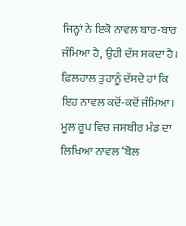ਜਿਨ੍ਹਾਂ ਨੇ ਇਕੋ ਨਾਵਲ ਬਾਰ-ਬਾਰ ਜੰਮਿਆ ਹੈ, ਉਹੀ ਦੱਸ ਸਕਦਾ ਹੈ।
ਫ਼ਿਲਹਾਲ ਤੁਹਾਨੂੰ ਦੱਸਦੇ ਹਾਂ ਕਿ ਇਹ ਨਾਵਲ ਕਦੋਂ-ਕਦੋਂ ਜੰਮਿਆ। ਮੂਲ ਰੂਪ ਵਿਚ ਜਸਬੀਰ ਮੰਡ ਦਾ ਲਿਖਿਆ ਨਾਵਲ ‘ਬੋਲ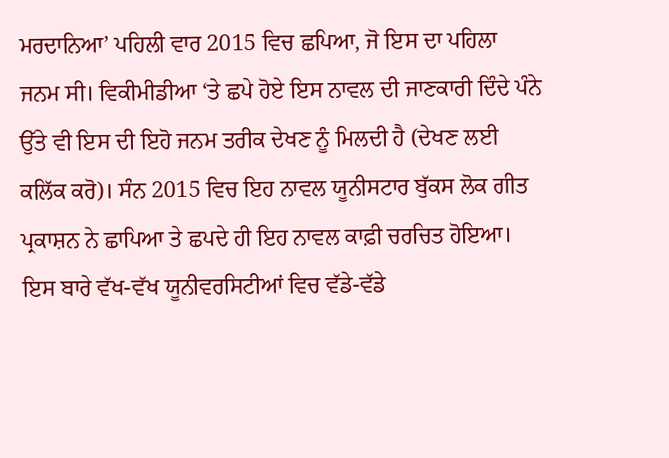ਮਰਦਾਨਿਆ’ ਪਹਿਲੀ ਵਾਰ 2015 ਵਿਚ ਛਪਿਆ, ਜੋ ਇਸ ਦਾ ਪਹਿਲਾ ਜਨਮ ਸੀ। ਵਿਕੀਮੀਡੀਆ ‘ਤੇ ਛਪੇ ਹੋਏ ਇਸ ਨਾਵਲ ਦੀ ਜਾਣਕਾਰੀ ਦਿੰਦੇ ਪੰਨੇ ਉੱਤੇ ਵੀ ਇਸ ਦੀ ਇਹੋ ਜਨਮ ਤਰੀਕ ਦੇਖਣ ਨੂੰ ਮਿਲਦੀ ਹੈ (ਦੇਖਣ ਲਈ ਕਲਿੱਕ ਕਰੋ)। ਸੰਨ 2015 ਵਿਚ ਇਹ ਨਾਵਲ ਯੂਨੀਸਟਾਰ ਬੁੱਕਸ ਲੋਕ ਗੀਤ ਪ੍ਰਕਾਸ਼ਨ ਨੇ ਛਾਪਿਆ ਤੇ ਛਪਦੇ ਹੀ ਇਹ ਨਾਵਲ ਕਾਫ਼ੀ ਚਰਚਿਤ ਹੋਇਆ। ਇਸ ਬਾਰੇ ਵੱਖ-ਵੱਖ ਯੂਨੀਵਰਸਿਟੀਆਂ ਵਿਚ ਵੱਡੇ-ਵੱਡੇ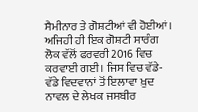ਸੈਮੀਨਾਰ ਤੇ ਗੋਸ਼ਟੀਆਂ ਵੀ ਹੋਈਆਂ। ਅਜਿਹੀ ਹੀ ਇਕ ਗੋਸ਼ਟੀ ਸਾਰੰਗ ਲੋਕ ਵੱਲੋਂ ਫਰਵਰੀ 2016 ਵਿਚ ਕਰਵਾਈ ਗਈ। ਜਿਸ ਵਿਚ ਵੱਡੇ-ਵੱਡੇ ਵਿਦਵਾਨਾਂ ਤੋਂ ਇਲਾਵਾ ਖ਼ੁਦ ਨਾਵਲ ਦੇ ਲੇਖਕ ਜਸਬੀਰ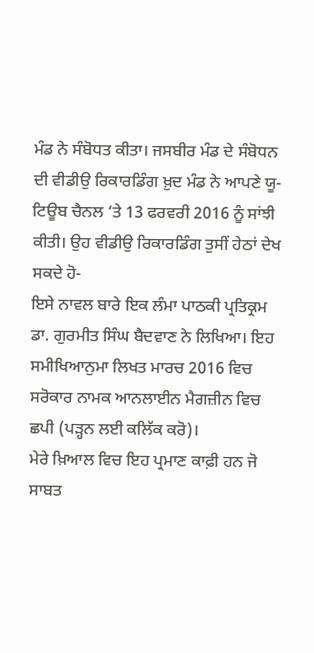ਮੰਡ ਨੇ ਸੰਬੋਧਤ ਕੀਤਾ। ਜਸਬੀਰ ਮੰਡ ਦੇ ਸੰਬੋਧਨ ਦੀ ਵੀਡੀਉ ਰਿਕਾਰਡਿੰਗ ਖ਼ੁਦ ਮੰਡ ਨੇ ਆਪਣੇ ਯੂ-ਟਿਊਬ ਚੈਨਲ ‘ਤੇ 13 ਫਰਵਰੀ 2016 ਨੂੰ ਸਾਂਝੀ ਕੀਤੀ। ਉਹ ਵੀਡੀਉ ਰਿਕਾਰਡਿੰਗ ਤੁਸੀਂ ਹੇਠਾਂ ਦੇਖ ਸਕਦੇ ਹੋ-
ਇਸੇ ਨਾਵਲ ਬਾਰੇ ਇਕ ਲੰਮਾ ਪਾਠਕੀ ਪ੍ਰਤਿਕ੍ਰਮ ਡਾ. ਗੁਰਮੀਤ ਸਿੰਘ ਬੈਦਵਾਣ ਨੇ ਲਿਖਿਆ। ਇਹ ਸਮੀਖਿਆਨੁਮਾ ਲਿਖਤ ਮਾਰਚ 2016 ਵਿਚ ਸਰੋਕਾਰ ਨਾਮਕ ਆਨਲਾਈਨ ਮੈਗਜ਼ੀਨ ਵਿਚ ਛਪੀ (ਪੜ੍ਹਨ ਲਈ ਕਲਿੱਕ ਕਰੋ)।
ਮੇਰੇ ਖ਼ਿਆਲ ਵਿਚ ਇਹ ਪ੍ਰਮਾਣ ਕਾਫ਼ੀ ਹਨ ਜੋ ਸਾਬਤ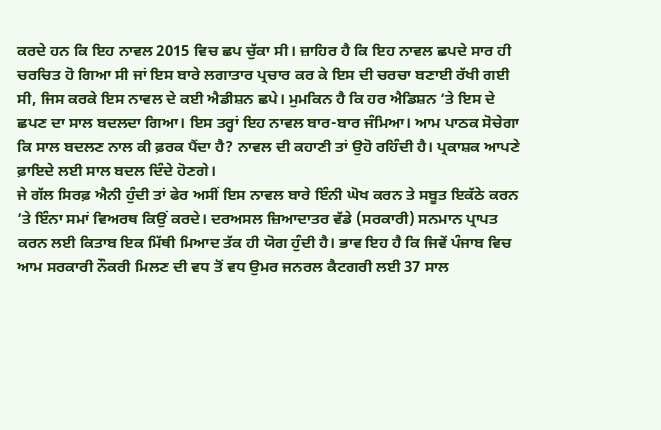ਕਰਦੇ ਹਨ ਕਿ ਇਹ ਨਾਵਲ 2015 ਵਿਚ ਛਪ ਚੁੱਕਾ ਸੀ। ਜ਼ਾਹਿਰ ਹੈ ਕਿ ਇਹ ਨਾਵਲ ਛਪਦੇ ਸਾਰ ਹੀ ਚਰਚਿਤ ਹੋ ਗਿਆ ਸੀ ਜਾਂ ਇਸ ਬਾਰੇ ਲਗਾਤਾਰ ਪ੍ਰਚਾਰ ਕਰ ਕੇ ਇਸ ਦੀ ਚਰਚਾ ਬਣਾਈ ਰੱਖੀ ਗਈ ਸੀ, ਜਿਸ ਕਰਕੇ ਇਸ ਨਾਵਲ ਦੇ ਕਈ ਐਡੀਸ਼ਨ ਛਪੇ। ਮੁਮਕਿਨ ਹੈ ਕਿ ਹਰ ਐਡਿਸ਼ਨ ‘ਤੇ ਇਸ ਦੇ ਛਪਣ ਦਾ ਸਾਲ ਬਦਲਦਾ ਗਿਆ। ਇਸ ਤਰ੍ਹਾਂ ਇਹ ਨਾਵਲ ਬਾਰ-ਬਾਰ ਜੰਮਿਆ। ਆਮ ਪਾਠਕ ਸੋਚੇਗਾ ਕਿ ਸਾਲ ਬਦਲਣ ਨਾਲ ਕੀ ਫ਼ਰਕ ਪੈਂਦਾ ਹੈ? ਨਾਵਲ ਦੀ ਕਹਾਣੀ ਤਾਂ ਉਹੋ ਰਹਿੰਦੀ ਹੈ। ਪ੍ਰਕਾਸ਼ਕ ਆਪਣੇ ਫ਼ਾਇਦੇ ਲਈ ਸਾਲ ਬਦਲ ਦਿੰਦੇ ਹੋਣਗੇ।
ਜੇ ਗੱਲ ਸਿਰਫ਼ ਐਨੀ ਹੁੰਦੀ ਤਾਂ ਫੇਰ ਅਸੀਂ ਇਸ ਨਾਵਲ ਬਾਰੇ ਇੰਨੀ ਘੋਖ ਕਰਨ ਤੇ ਸਬੂਤ ਇਕੱਠੇ ਕਰਨ ’ਤੇ ਇੰਨਾ ਸਮਾਂ ਵਿਅਰਥ ਕਿਉਂ ਕਰਦੇ। ਦਰਅਸਲ ਜ਼ਿਆਦਾਤਰ ਵੱਡੇ (ਸਰਕਾਰੀ) ਸਨਮਾਨ ਪ੍ਰਾਪਤ ਕਰਨ ਲਈ ਕਿਤਾਬ ਇਕ ਮਿੱਥੀ ਮਿਆਦ ਤੱਕ ਹੀ ਯੋਗ ਹੁੰਦੀ ਹੈ। ਭਾਵ ਇਹ ਹੈ ਕਿ ਜਿਵੇਂ ਪੰਜਾਬ ਵਿਚ ਆਮ ਸਰਕਾਰੀ ਨੌਕਰੀ ਮਿਲਣ ਦੀ ਵਧ ਤੋਂ ਵਧ ਉਮਰ ਜਨਰਲ ਕੈਟਗਰੀ ਲਈ 37 ਸਾਲ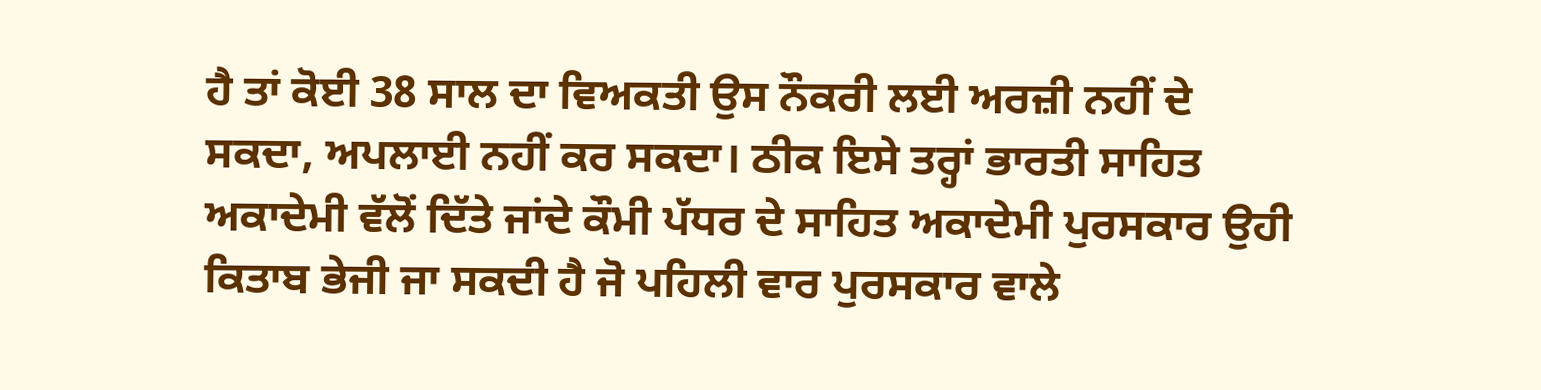ਹੈ ਤਾਂ ਕੋਈ 38 ਸਾਲ ਦਾ ਵਿਅਕਤੀ ਉਸ ਨੌਕਰੀ ਲਈ ਅਰਜ਼ੀ ਨਹੀਂ ਦੇ ਸਕਦਾ, ਅਪਲਾਈ ਨਹੀਂ ਕਰ ਸਕਦਾ। ਠੀਕ ਇਸੇ ਤਰ੍ਹਾਂ ਭਾਰਤੀ ਸਾਹਿਤ ਅਕਾਦੇਮੀ ਵੱਲੋਂ ਦਿੱਤੇ ਜਾਂਦੇ ਕੌਮੀ ਪੱਧਰ ਦੇ ਸਾਹਿਤ ਅਕਾਦੇਮੀ ਪੁਰਸਕਾਰ ਉਹੀ ਕਿਤਾਬ ਭੇਜੀ ਜਾ ਸਕਦੀ ਹੈ ਜੋ ਪਹਿਲੀ ਵਾਰ ਪੁਰਸਕਾਰ ਵਾਲੇ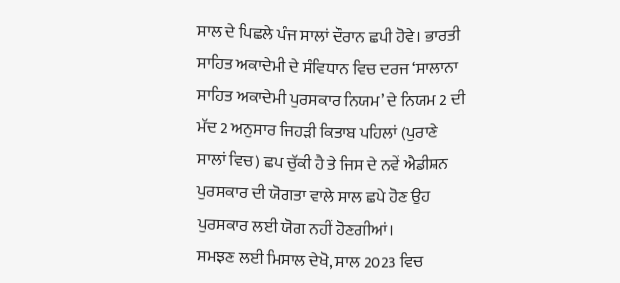ਸਾਲ ਦੇ ਪਿਛਲੇ ਪੰਜ ਸਾਲਾਂ ਦੌਰਾਨ ਛਪੀ ਹੋਵੇ। ਭਾਰਤੀ ਸਾਹਿਤ ਅਕਾਦੇਮੀ ਦੇ ਸੰਵਿਧਾਨ ਵਿਚ ਦਰਜ ‘ਸਾਲਾਨਾ ਸਾਹਿਤ ਅਕਾਦੇਮੀ ਪੁਰਸਕਾਰ ਨਿਯਮ’ ਦੇ ਨਿਯਮ 2 ਦੀ ਮੱਦ 2 ਅਨੁਸਾਰ ਜਿਹੜੀ ਕਿਤਾਬ ਪਹਿਲਾਂ (ਪੁਰਾਣੇ ਸਾਲਾਂ ਵਿਚ) ਛਪ ਚੁੱਕੀ ਹੈ ਤੇ ਜਿਸ ਦੇ ਨਵੇਂ ਐਡੀਸ਼ਨ ਪੁਰਸਕਾਰ ਦੀ ਯੋਗਤਾ ਵਾਲੇ ਸਾਲ ਛਪੇ ਹੋਣ ਉਹ ਪੁਰਸਕਾਰ ਲਈ ਯੋਗ ਨਹੀਂ ਹੋਣਗੀਆਂ।
ਸਮਝਣ ਲਈ ਮਿਸਾਲ ਦੇਖੋ, ਸਾਲ 2023 ਵਿਚ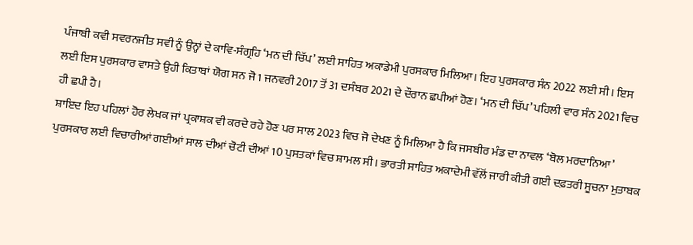ਪੰਜਾਬੀ ਕਵੀ ਸਵਰਨਜੀਤ ਸਵੀ ਨੂੰ ਉਨ੍ਹਾਂ ਦੇ ਕਾਵਿ-ਸੰਗ੍ਰਹਿ ‘ਮਨ ਦੀ ਚਿੱਪ’ ਲਈ ਸਾਹਿਤ ਅਕਾਡੇਮੀ ਪੁਰਸਕਾਰ ਮਿਲਿਆ। ਇਹ ਪੁਰਸਕਾਰ ਸੰਨ 2022 ਲਈ ਸੀ। ਇਸ ਲਈ ਇਸ ਪੁਰਸਕਾਰ ਵਾਸਤੇ ਉਹੀ ਕਿਤਾਬਾਂ ਯੋਗ ਸਨ ਜੋ 1 ਜਨਵਰੀ 2017 ਤੋਂ 31 ਦਸੰਬਰ 2021 ਦੇ ਦੌਰਾਨ ਛਪੀਆਂ ਹੋਣ। ‘ਮਨ ਦੀ ਚਿੱਪ’ ਪਹਿਲੀ ਵਾਰ ਸੰਨ 2021 ਵਿਚ ਹੀ ਛਪੀ ਹੈ।
ਸ਼ਾਇਦ ਇਹ ਪਹਿਲਾਂ ਹੋਰ ਲੇਖਕ ਜਾਂ ਪ੍ਰਕਾਸ਼ਕ ਵੀ ਕਰਦੇ ਰਹੇ ਹੋਣ ਪਰ ਸਾਲ 2023 ਵਿਚ ਜੋ ਦੇਖਣ ਨੂੰ ਮਿਲਿਆ ਹੈ ਕਿ ਜਸਬੀਰ ਮੰਡ ਦਾ ਨਾਵਲ ‘ਬੋਲ ਮਰਦਾਨਿਆ’ ਪੁਰਸਕਾਰ ਲਈ ਵਿਚਾਰੀਆਂ ਗਈਆਂ ਸਾਲ ਦੀਆਂ ਚੋਟੀ ਦੀਆਂ 10 ਪੁਸਤਕਾਂ ਵਿਚ ਸ਼ਾਮਲ ਸੀ। ਭਾਰਤੀ ਸਾਹਿਤ ਅਕਾਦੇਮੀ ਵੱਲੋਂ ਜਾਰੀ ਕੀਤੀ ਗਈ ਦਫ਼ਤਰੀ ਸੂਚਨਾ ਮੁਤਾਬਕ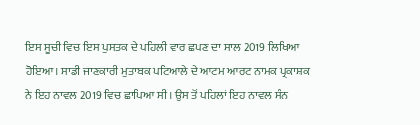ਇਸ ਸੂਚੀ ਵਿਚ ਇਸ ਪੁਸਤਕ ਦੇ ਪਹਿਲੀ ਵਾਰ ਛਪਣ ਦਾ ਸਾਲ 2019 ਲਿਖਿਆ ਹੋਇਆ। ਸਾਡੀ ਜਾਣਕਾਰੀ ਮੁਤਾਬਕ ਪਟਿਆਲੇ ਦੇ ਆਟਮ ਆਰਟ ਨਾਮਕ ਪ੍ਰਕਾਸ਼ਕ ਨੇ ਇਹ ਨਾਵਲ 2019 ਵਿਚ ਛਾਪਿਆ ਸੀ। ਉਸ ਤੋਂ ਪਹਿਲਾਂ ਇਹ ਨਾਵਲ ਸੰਨ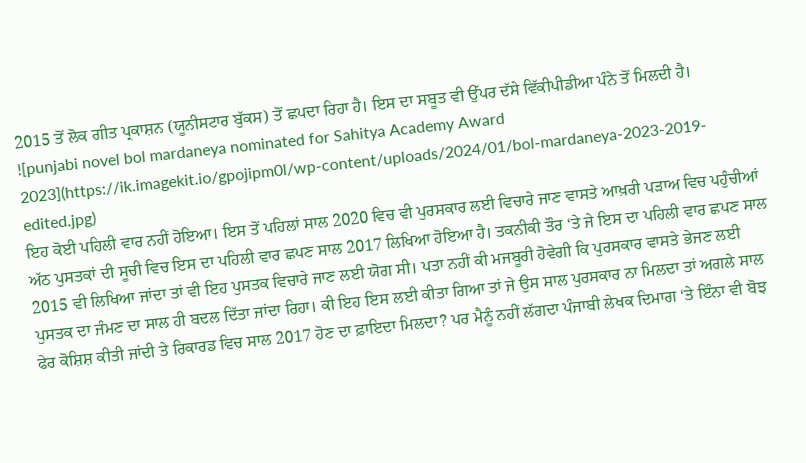2015 ਤੋਂ ਲੋਕ ਗੀਤ ਪ੍ਰਕਾਸ਼ਨ (ਯੂਨੀਸਟਾਰ ਬੁੱਕਸ) ਤੋਂ ਛਪਦਾ ਰਿਹਾ ਹੈ। ਇਸ ਦਾ ਸਬੂਤ ਵੀ ਉੱਪਰ ਦੱਸੇ ਵਿੱਕੀਪੀਡੀਆ ਪੰਨੇ ਤੋਂ ਮਿਲਦੀ ਹੈ।
![punjabi novel bol mardaneya nominated for Sahitya Academy Award 2023](https://ik.imagekit.io/gpojipm0l/wp-content/uploads/2024/01/bol-mardaneya-2023-2019-edited.jpg)
ਇਹ ਕੋਈ ਪਹਿਲੀ ਵਾਰ ਨਹੀਂ ਹੋਇਆ। ਇਸ ਤੋਂ ਪਹਿਲਾਂ ਸਾਲ 2020 ਵਿਚ ਵੀ ਪੁਰਸਕਾਰ ਲਈ ਵਿਚਾਰੇ ਜਾਣ ਵਾਸਤੇ ਆਖ਼ਰੀ ਪੜਾਅ ਵਿਚ ਪਹੁੰਚੀਆਂ ਅੱਠ ਪੁਸਤਕਾਂ ਦੀ ਸੂਚੀ ਵਿਚ ਇਸ ਦਾ ਪਹਿਲੀ ਵਾਰ ਛਪਣ ਸਾਲ 2017 ਲਿਖਿਆ ਹੋਇਆ ਹੈ। ਤਕਨੀਕੀ ਤੌਰ ‘ਤੇ ਜੇ ਇਸ ਦਾ ਪਹਿਲੀ ਵਾਰ ਛਪਣ ਸਾਲ 2015 ਵੀ ਲਿਖਿਆ ਜਾਂਦਾ ਤਾਂ ਵੀ ਇਹ ਪੁਸਤਕ ਵਿਚਾਰੇ ਜਾਣ ਲਈ ਯੋਗ ਸੀ। ਪਤਾ ਨਹੀਂ ਕੀ ਮਜਬੂਰੀ ਹੋਵੇਗੀ ਕਿ ਪੁਰਸਕਾਰ ਵਾਸਤੇ ਭੇਜਣ ਲਈ ਪੁਸਤਕ ਦਾ ਜੰਮਣ ਦਾ ਸਾਲ ਹੀ ਬਦਲ ਦਿੱਤਾ ਜਾਂਦਾ ਰਿਹਾ। ਕੀ ਇਹ ਇਸ ਲਈ ਕੀਤਾ ਗਿਆ ਤਾਂ ਜੇ ਉਸ ਸਾਲ ਪੁਰਸਕਾਰ ਨਾ ਮਿਲਦਾ ਤਾਂ ਅਗਲੇ ਸਾਲ ਫੇਰ ਕੋਸ਼ਿਸ਼ ਕੀਤੀ ਜਾਂਦੀ ਤੇ ਰਿਕਾਰਡ ਵਿਚ ਸਾਲ 2017 ਹੋਣ ਦਾ ਫ਼ਾਇਦਾ ਮਿਲਦਾ? ਪਰ ਮੈਨੂੰ ਨਹੀਂ ਲੱਗਦਾ ਪੰਜਾਬੀ ਲੇਖਕ ਦਿਮਾਗ ‘ਤੇ ਇੰਨਾ ਵੀ ਬੋਝ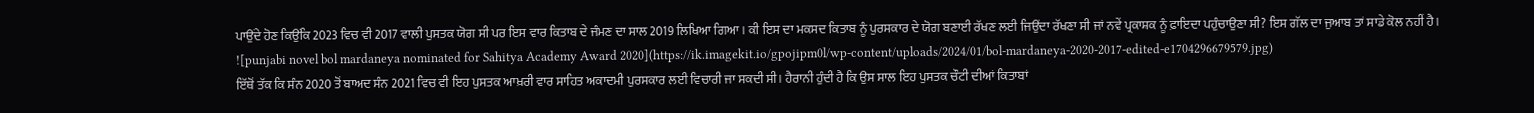ਪਾਉਂਦੇ ਹੋਣ ਕਿਉਂਕਿ 2023 ਵਿਚ ਵੀ 2017 ਵਾਲੀ ਪੁਸਤਕ ਯੋਗ ਸੀ ਪਰ ਇਸ ਵਾਰ ਕਿਤਾਬ ਦੇ ਜੰਮਣ ਦਾ ਸਾਲ 2019 ਲਿਖਿਆ ਗਿਆ। ਕੀ ਇਸ ਦਾ ਮਕਸਦ ਕਿਤਾਬ ਨੂੰ ਪੁਰਸਕਾਰ ਦੇ ਯੋਗ ਬਣਾਈ ਰੱਖਣ ਲਈ ਜਿਉਂਦਾ ਰੱਖਣਾ ਸੀ ਜਾਂ ਨਵੇਂ ਪ੍ਰਕਾਸ਼ਕ ਨੂੰ ਫ਼ਾਇਦਾ ਪਹੁੰਚਾਉਣਾ ਸੀ? ਇਸ ਗੱਲ ਦਾ ਜੁਆਬ ਤਾਂ ਸਾਡੇ ਕੋਲ ਨਹੀਂ ਹੈ।
![punjabi novel bol mardaneya nominated for Sahitya Academy Award 2020](https://ik.imagekit.io/gpojipm0l/wp-content/uploads/2024/01/bol-mardaneya-2020-2017-edited-e1704296679579.jpg)
ਇੱਥੋਂ ਤੱਕ ਕਿ ਸੰਨ 2020 ਤੋਂ ਬਾਅਦ ਸੰਨ 2021 ਵਿਚ ਵੀ ਇਹ ਪੁਸਤਕ ਆਖ਼ਰੀ ਵਾਰ ਸਾਹਿਤ ਅਕਾਦਮੀ ਪੁਰਸਕਾਰ ਲਈ ਵਿਚਾਰੀ ਜਾ ਸਕਦੀ ਸੀ। ਹੈਰਾਨੀ ਹੁੰਦੀ ਹੈ ਕਿ ਉਸ ਸਾਲ ਇਹ ਪੁਸਤਕ ਚੌਟੀ ਦੀਆਂ ਕਿਤਾਬਾਂ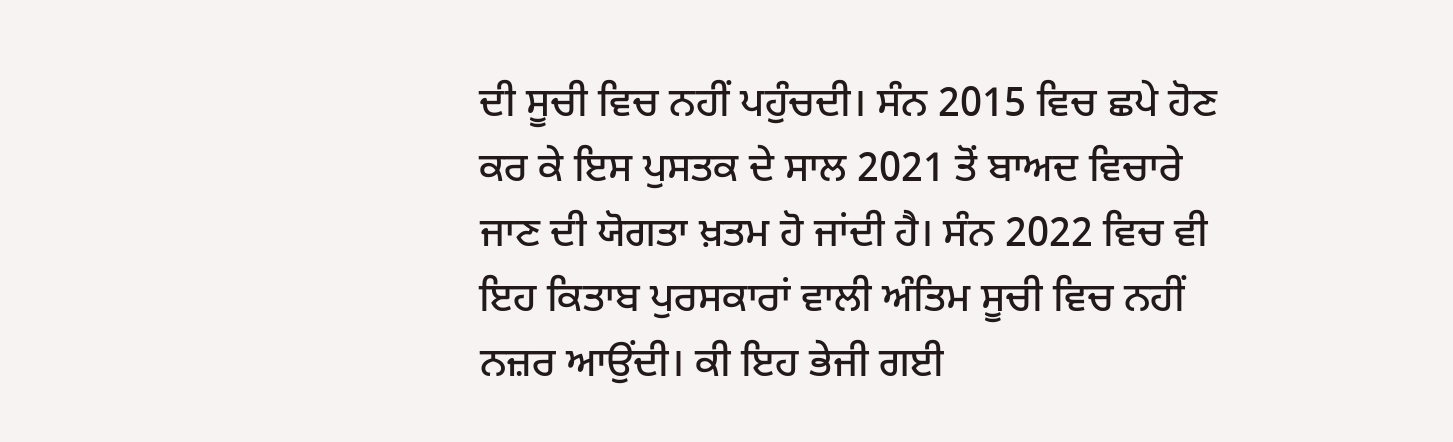ਦੀ ਸੂਚੀ ਵਿਚ ਨਹੀਂ ਪਹੁੰਚਦੀ। ਸੰਨ 2015 ਵਿਚ ਛਪੇ ਹੋਣ ਕਰ ਕੇ ਇਸ ਪੁਸਤਕ ਦੇ ਸਾਲ 2021 ਤੋਂ ਬਾਅਦ ਵਿਚਾਰੇ ਜਾਣ ਦੀ ਯੋਗਤਾ ਖ਼ਤਮ ਹੋ ਜਾਂਦੀ ਹੈ। ਸੰਨ 2022 ਵਿਚ ਵੀ ਇਹ ਕਿਤਾਬ ਪੁਰਸਕਾਰਾਂ ਵਾਲੀ ਅੰਤਿਮ ਸੂਚੀ ਵਿਚ ਨਹੀਂ ਨਜ਼ਰ ਆਉਂਦੀ। ਕੀ ਇਹ ਭੇਜੀ ਗਈ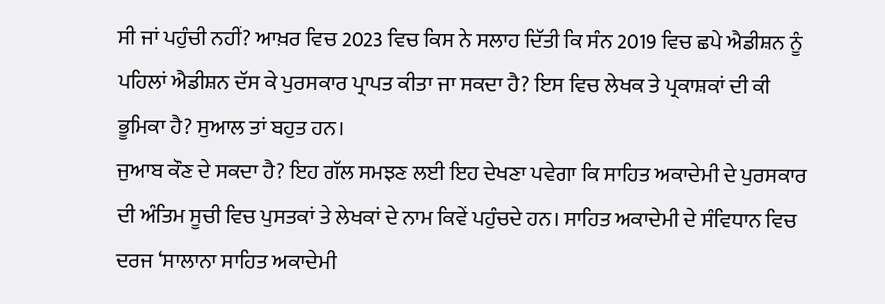ਸੀ ਜਾਂ ਪਹੁੰਚੀ ਨਹੀਂ? ਆਖ਼ਰ ਵਿਚ 2023 ਵਿਚ ਕਿਸ ਨੇ ਸਲਾਹ ਦਿੱਤੀ ਕਿ ਸੰਨ 2019 ਵਿਚ ਛਪੇ ਐਡੀਸ਼ਨ ਨੂੰ ਪਹਿਲਾਂ ਐਡੀਸ਼ਨ ਦੱਸ ਕੇ ਪੁਰਸਕਾਰ ਪ੍ਰਾਪਤ ਕੀਤਾ ਜਾ ਸਕਦਾ ਹੈ? ਇਸ ਵਿਚ ਲੇਖਕ ਤੇ ਪ੍ਰਕਾਸ਼ਕਾਂ ਦੀ ਕੀ ਭੂਮਿਕਾ ਹੈ? ਸੁਆਲ ਤਾਂ ਬਹੁਤ ਹਨ।
ਜੁਆਬ ਕੌਣ ਦੇ ਸਕਦਾ ਹੈ? ਇਹ ਗੱਲ ਸਮਝਣ ਲਈ ਇਹ ਦੇਖਣਾ ਪਵੇਗਾ ਕਿ ਸਾਹਿਤ ਅਕਾਦੇਮੀ ਦੇ ਪੁਰਸਕਾਰ ਦੀ ਅੰਤਿਮ ਸੂਚੀ ਵਿਚ ਪੁਸਤਕਾਂ ਤੇ ਲੇਖਕਾਂ ਦੇ ਨਾਮ ਕਿਵੇਂ ਪਹੁੰਚਦੇ ਹਨ। ਸਾਹਿਤ ਅਕਾਦੇਮੀ ਦੇ ਸੰਵਿਧਾਨ ਵਿਚ ਦਰਜ ‘ਸਾਲਾਨਾ ਸਾਹਿਤ ਅਕਾਦੇਮੀ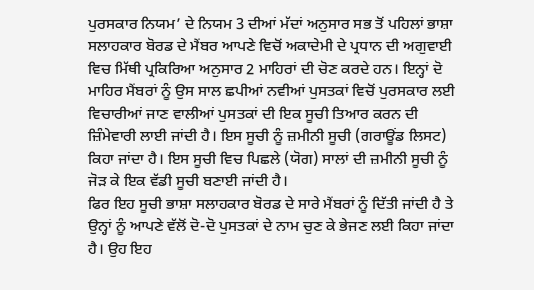ਪੁਰਸਕਾਰ ਨਿਯਮ’ ਦੇ ਨਿਯਮ 3 ਦੀਆਂ ਮੱਦਾਂ ਅਨੁਸਾਰ ਸਭ ਤੋਂ ਪਹਿਲਾਂ ਭਾਸ਼ਾ ਸਲਾਹਕਾਰ ਬੋਰਡ ਦੇ ਮੈਂਬਰ ਆਪਣੇ ਵਿਚੋਂ ਅਕਾਦੇਮੀ ਦੇ ਪ੍ਰਧਾਨ ਦੀ ਅਗੁਵਾਈ ਵਿਚ ਮਿੱਥੀ ਪ੍ਰਕਿਰਿਆ ਅਨੁਸਾਰ 2 ਮਾਹਿਰਾਂ ਦੀ ਚੋਣ ਕਰਦੇ ਹਨ। ਇਨ੍ਹਾਂ ਦੋ ਮਾਹਿਰ ਮੈਂਬਰਾਂ ਨੂੰ ਉਸ ਸਾਲ ਛਪੀਆਂ ਨਵੀਆਂ ਪੁਸਤਕਾਂ ਵਿਚੋਂ ਪੁਰਸਕਾਰ ਲਈ ਵਿਚਾਰੀਆਂ ਜਾਣ ਵਾਲੀਆਂ ਪੁਸਤਕਾਂ ਦੀ ਇਕ ਸੂਚੀ ਤਿਆਰ ਕਰਨ ਦੀ ਜ਼ਿੰਮੇਵਾਰੀ ਲਾਈ ਜਾਂਦੀ ਹੈ। ਇਸ ਸੂਚੀ ਨੂੰ ਜ਼ਮੀਨੀ ਸੂਚੀ (ਗਰਾਊਂਡ ਲਿਸਟ) ਕਿਹਾ ਜਾਂਦਾ ਹੈ। ਇਸ ਸੂਚੀ ਵਿਚ ਪਿਛਲੇ (ਯੋਗ) ਸਾਲਾਂ ਦੀ ਜ਼ਮੀਨੀ ਸੂਚੀ ਨੂੰ ਜੋੜ ਕੇ ਇਕ ਵੱਡੀ ਸੂਚੀ ਬਣਾਈ ਜਾਂਦੀ ਹੈ।
ਫਿਰ ਇਹ ਸੂਚੀ ਭਾਸ਼ਾ ਸਲਾਹਕਾਰ ਬੋਰਡ ਦੇ ਸਾਰੇ ਮੈਂਬਰਾਂ ਨੂੰ ਦਿੱਤੀ ਜਾਂਦੀ ਹੈ ਤੇ ਉਨ੍ਹਾਂ ਨੂੰ ਆਪਣੇ ਵੱਲੋਂ ਦੋ-ਦੋ ਪੁਸਤਕਾਂ ਦੇ ਨਾਮ ਚੁਣ ਕੇ ਭੇਜਣ ਲਈ ਕਿਹਾ ਜਾਂਦਾ ਹੈ। ਉਹ ਇਹ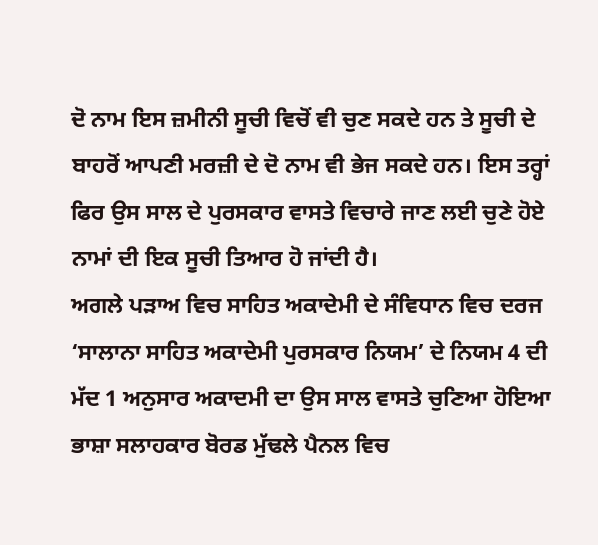ਦੋ ਨਾਮ ਇਸ ਜ਼ਮੀਨੀ ਸੂਚੀ ਵਿਚੋਂ ਵੀ ਚੁਣ ਸਕਦੇ ਹਨ ਤੇ ਸੂਚੀ ਦੇ ਬਾਹਰੋਂ ਆਪਣੀ ਮਰਜ਼ੀ ਦੇ ਦੋ ਨਾਮ ਵੀ ਭੇਜ ਸਕਦੇ ਹਨ। ਇਸ ਤਰ੍ਹਾਂ ਫਿਰ ਉਸ ਸਾਲ ਦੇ ਪੁਰਸਕਾਰ ਵਾਸਤੇ ਵਿਚਾਰੇ ਜਾਣ ਲਈ ਚੁਣੇ ਹੋਏ ਨਾਮਾਂ ਦੀ ਇਕ ਸੂਚੀ ਤਿਆਰ ਹੋ ਜਾਂਦੀ ਹੈ।
ਅਗਲੇ ਪੜਾਅ ਵਿਚ ਸਾਹਿਤ ਅਕਾਦੇਮੀ ਦੇ ਸੰਵਿਧਾਨ ਵਿਚ ਦਰਜ ‘ਸਾਲਾਨਾ ਸਾਹਿਤ ਅਕਾਦੇਮੀ ਪੁਰਸਕਾਰ ਨਿਯਮ’ ਦੇ ਨਿਯਮ 4 ਦੀ ਮੱਦ 1 ਅਨੁਸਾਰ ਅਕਾਦਮੀ ਦਾ ਉਸ ਸਾਲ ਵਾਸਤੇ ਚੁਣਿਆ ਹੋਇਆ ਭਾਸ਼ਾ ਸਲਾਹਕਾਰ ਬੋਰਡ ਮੁੱਢਲੇ ਪੈਨਲ ਵਿਚ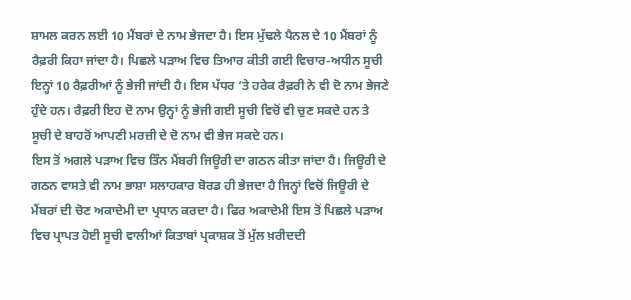ਸ਼ਾਮਲ ਕਰਨ ਲਈ 10 ਮੈਂਬਰਾਂ ਦੇ ਨਾਮ ਭੇਜਦਾ ਹੈ। ਇਸ ਮੁੱਢਲੇ ਪੈਨਲ ਦੇ 10 ਮੈਂਬਰਾਂ ਨੂੰ ਰੈਫ਼ਰੀ ਕਿਹਾ ਜਾਂਦਾ ਹੈ। ਪਿਛਲੇ ਪੜਾਅ ਵਿਚ ਤਿਆਰ ਕੀਤੀ ਗਈ ਵਿਚਾਰ-ਅਧੀਨ ਸੂਚੀ ਇਨ੍ਹਾਂ 10 ਰੈਫ਼ਰੀਆਂ ਨੂੰ ਭੇਜੀ ਜਾਂਦੀ ਹੈ। ਇਸ ਪੱਧਰ ‘ਤੇ ਹਰੇਕ ਰੈਫ਼ਰੀ ਨੇ ਵੀ ਦੋ ਨਾਮ ਭੇਜਣੇ ਹੁੰਦੇ ਹਨ। ਰੈਫ਼ਰੀ ਇਹ ਦੋ ਨਾਮ ਉਨ੍ਹਾਂ ਨੂੰ ਭੇਜੀ ਗਈ ਸੂਚੀ ਵਿਚੋਂ ਵੀ ਚੁਣ ਸਕਦੇ ਹਨ ਤੇ ਸੂਚੀ ਦੇ ਬਾਹਰੋਂ ਆਪਣੀ ਮਰਜ਼ੀ ਦੇ ਦੋ ਨਾਮ ਵੀ ਭੇਜ ਸਕਦੇ ਹਨ।
ਇਸ ਤੋਂ ਅਗਲੇ ਪੜਾਅ ਵਿਚ ਤਿੰਨ ਮੈਂਬਰੀ ਜਿਊਰੀ ਦਾ ਗਠਨ ਕੀਤਾ ਜਾਂਦਾ ਹੈ। ਜਿਊਰੀ ਦੇ ਗਠਨ ਵਾਸਤੇ ਵੀ ਨਾਮ ਭਾਸ਼ਾ ਸਲਾਹਕਾਰ ਬੋਰਡ ਹੀ ਭੇਜਦਾ ਹੈ ਜਿਨ੍ਹਾਂ ਵਿਚੋਂ ਜਿਊਰੀ ਦੇ ਮੈਂਬਰਾਂ ਦੀ ਚੋਣ ਅਕਾਦੇਮੀ ਦਾ ਪ੍ਰਧਾਨ ਕਰਦਾ ਹੈ। ਫਿਰ ਅਕਾਦੇਮੀ ਇਸ ਤੋਂ ਪਿਛਲੇ ਪੜਾਅ ਵਿਚ ਪ੍ਰਾਪਤ ਹੋਈ ਸੂਚੀ ਵਾਲੀਆਂ ਕਿਤਾਬਾਂ ਪ੍ਰਕਾਸ਼ਕ ਤੋਂ ਮੁੱਲ ਖ਼ਰੀਦਦੀ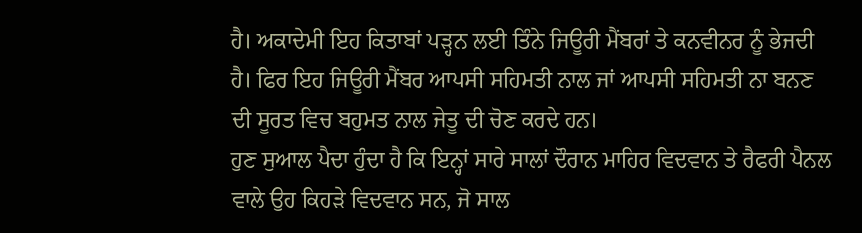ਹੈ। ਅਕਾਦੇਮੀ ਇਹ ਕਿਤਾਬਾਂ ਪੜ੍ਹਨ ਲਈ ਤਿੰਨੇ ਜਿਊਰੀ ਮੈਂਬਰਾਂ ਤੇ ਕਨਵੀਨਰ ਨੂੰ ਭੇਜਦੀ ਹੈ। ਫਿਰ ਇਹ ਜਿਊਰੀ ਮੈਂਬਰ ਆਪਸੀ ਸਹਿਮਤੀ ਨਾਲ ਜਾਂ ਆਪਸੀ ਸਹਿਮਤੀ ਨਾ ਬਨਣ ਦੀ ਸੂਰਤ ਵਿਚ ਬਹੁਮਤ ਨਾਲ ਜੇਤੂ ਦੀ ਚੋਣ ਕਰਦੇ ਹਨ।
ਹੁਣ ਸੁਆਲ ਪੈਦਾ ਹੁੰਦਾ ਹੈ ਕਿ ਇਨ੍ਹਾਂ ਸਾਰੇ ਸਾਲਾਂ ਦੌਰਾਨ ਮਾਹਿਰ ਵਿਦਵਾਨ ਤੇ ਰੈਫਰੀ ਪੈਨਲ ਵਾਲੇ ਉਹ ਕਿਹੜੇ ਵਿਦਵਾਨ ਸਨ, ਜੋ ਸਾਲ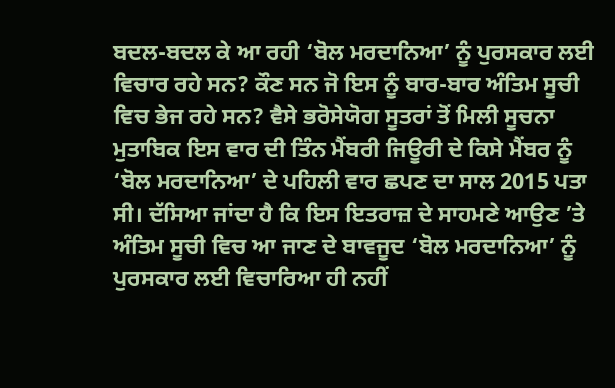ਬਦਲ-ਬਦਲ ਕੇ ਆ ਰਹੀ ‘ਬੋਲ ਮਰਦਾਨਿਆ’ ਨੂੰ ਪੁਰਸਕਾਰ ਲਈ ਵਿਚਾਰ ਰਹੇ ਸਨ? ਕੌਣ ਸਨ ਜੋ ਇਸ ਨੂੰ ਬਾਰ-ਬਾਰ ਅੰਤਿਮ ਸੂਚੀ ਵਿਚ ਭੇਜ ਰਹੇ ਸਨ? ਵੈਸੇ ਭਰੋਸੇਯੋਗ ਸੂਤਰਾਂ ਤੋਂ ਮਿਲੀ ਸੂਚਨਾ ਮੁਤਾਬਿਕ ਇਸ ਵਾਰ ਦੀ ਤਿੰਨ ਮੈਂਬਰੀ ਜਿਊਰੀ ਦੇ ਕਿਸੇ ਮੈਂਬਰ ਨੂੰ ‘ਬੋਲ ਮਰਦਾਨਿਆ’ ਦੇ ਪਹਿਲੀ ਵਾਰ ਛਪਣ ਦਾ ਸਾਲ 2015 ਪਤਾ ਸੀ। ਦੱਸਿਆ ਜਾਂਦਾ ਹੈ ਕਿ ਇਸ ਇਤਰਾਜ਼ ਦੇ ਸਾਹਮਣੇ ਆਉਣ ’ਤੇ ਅੰਤਿਮ ਸੂਚੀ ਵਿਚ ਆ ਜਾਣ ਦੇ ਬਾਵਜੂਦ ‘ਬੋਲ ਮਰਦਾਨਿਆ’ ਨੂੰ ਪੁਰਸਕਾਰ ਲਈ ਵਿਚਾਰਿਆ ਹੀ ਨਹੀਂ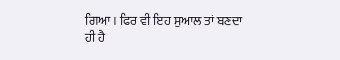ਗਿਆ। ਫਿਰ ਵੀ ਇਹ ਸੁਆਲ ਤਾਂ ਬਣਦਾ ਹੀ ਹੈ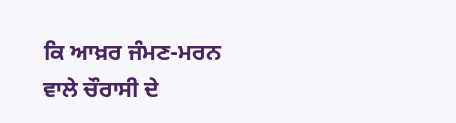ਕਿ ਆਖ਼ਰ ਜੰਮਣ-ਮਰਨ ਵਾਲੇ ਚੌਰਾਸੀ ਦੇ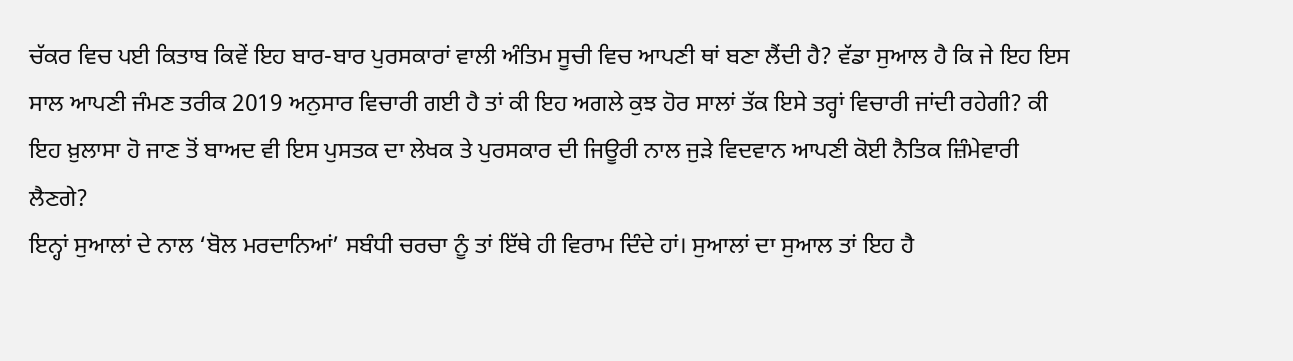ਚੱਕਰ ਵਿਚ ਪਈ ਕਿਤਾਬ ਕਿਵੇਂ ਇਹ ਬਾਰ-ਬਾਰ ਪੁਰਸਕਾਰਾਂ ਵਾਲੀ ਅੰਤਿਮ ਸੂਚੀ ਵਿਚ ਆਪਣੀ ਥਾਂ ਬਣਾ ਲੈਂਦੀ ਹੈ? ਵੱਡਾ ਸੁਆਲ ਹੈ ਕਿ ਜੇ ਇਹ ਇਸ ਸਾਲ ਆਪਣੀ ਜੰਮਣ ਤਰੀਕ 2019 ਅਨੁਸਾਰ ਵਿਚਾਰੀ ਗਈ ਹੈ ਤਾਂ ਕੀ ਇਹ ਅਗਲੇ ਕੁਝ ਹੋਰ ਸਾਲਾਂ ਤੱਕ ਇਸੇ ਤਰ੍ਹਾਂ ਵਿਚਾਰੀ ਜਾਂਦੀ ਰਹੇਗੀ? ਕੀ ਇਹ ਖ਼ੁਲਾਸਾ ਹੋ ਜਾਣ ਤੋਂ ਬਾਅਦ ਵੀ ਇਸ ਪੁਸਤਕ ਦਾ ਲੇਖਕ ਤੇ ਪੁਰਸਕਾਰ ਦੀ ਜਿਊਰੀ ਨਾਲ ਜੁੜੇ ਵਿਦਵਾਨ ਆਪਣੀ ਕੋਈ ਨੈਤਿਕ ਜ਼ਿੰਮੇਵਾਰੀ ਲੈਣਗੇ?
ਇਨ੍ਹਾਂ ਸੁਆਲਾਂ ਦੇ ਨਾਲ ‘ਬੋਲ ਮਰਦਾਨਿਆਂ’ ਸਬੰਧੀ ਚਰਚਾ ਨੂੰ ਤਾਂ ਇੱਥੇ ਹੀ ਵਿਰਾਮ ਦਿੰਦੇ ਹਾਂ। ਸੁਆਲਾਂ ਦਾ ਸੁਆਲ ਤਾਂ ਇਹ ਹੈ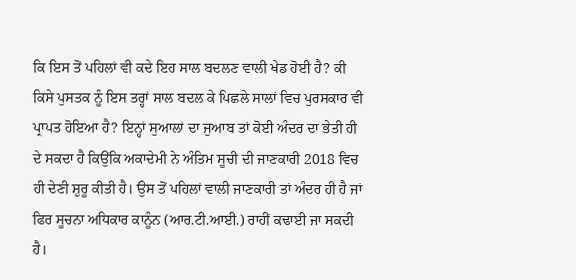ਕਿ ਇਸ ਤੋਂ ਪਹਿਲਾਂ ਵੀ ਕਦੇ ਇਹ ਸਾਲ ਬਦਲਣ ਵਾਲੀ ਖੇਡ ਹੋਈ ਹੈ? ਕੀ ਕਿਸੇ ਪੁਸਤਕ ਨੂੰ ਇਸ ਤਰ੍ਹਾਂ ਸਾਲ ਬਦਲ ਕੇ ਪਿਛਲੇ ਸਾਲਾਂ ਵਿਚ ਪੁਰਸਕਾਰ ਵੀ ਪ੍ਰਾਪਤ ਹੋਇਆ ਹੈ? ਇਨ੍ਹਾਂ ਸੁਆਲਾਂ ਦਾ ਜੁਆਬ ਤਾਂ ਕੋਈ ਅੰਦਰ ਦਾ ਭੇਤੀ ਹੀ ਦੇ ਸਕਦਾ ਹੈ ਕਿਉਂਕਿ ਅਕਾਦੇਮੀ ਨੇ ਅੰਤਿਮ ਸੂਚੀ ਦੀ ਜਾਣਕਾਰੀ 2018 ਵਿਚ ਹੀ ਦੇਣੀ ਸ਼ੁਰੂ ਕੀਤੀ ਹੈ। ਉਸ ਤੋਂ ਪਹਿਲਾਂ ਵਾਲੀ ਜਾਣਕਾਰੀ ਤਾਂ ਅੰਦਰ ਹੀ ਹੈ ਜਾਂ ਫਿਰ ਸੂਚਨਾ ਅਧਿਕਾਰ ਕਾਨੂੰਨ (ਆਰ.ਟੀ.ਆਈ.) ਰਾਹੀਂ ਕਢਾਈ ਜਾ ਸਕਦੀ ਹੈ।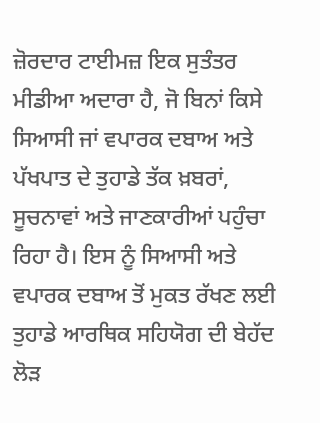ਜ਼ੋਰਦਾਰ ਟਾਈਮਜ਼ ਇਕ ਸੁਤੰਤਰ ਮੀਡੀਆ ਅਦਾਰਾ ਹੈ, ਜੋ ਬਿਨਾਂ ਕਿਸੇ ਸਿਆਸੀ ਜਾਂ ਵਪਾਰਕ ਦਬਾਅ ਅਤੇ ਪੱਖਪਾਤ ਦੇ ਤੁਹਾਡੇ ਤੱਕ ਖ਼ਬਰਾਂ, ਸੂਚਨਾਵਾਂ ਅਤੇ ਜਾਣਕਾਰੀਆਂ ਪਹੁੰਚਾ ਰਿਹਾ ਹੈ। ਇਸ ਨੂੰ ਸਿਆਸੀ ਅਤੇ ਵਪਾਰਕ ਦਬਾਅ ਤੋਂ ਮੁਕਤ ਰੱਖਣ ਲਈ ਤੁਹਾਡੇ ਆਰਥਿਕ ਸਹਿਯੋਗ ਦੀ ਬੇਹੱਦ ਲੋੜ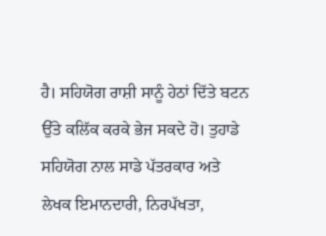ਹੈ। ਸਹਿਯੋਗ ਰਾਸ਼ੀ ਸਾਨੂੰ ਹੇਠਾਂ ਦਿੱਤੇ ਬਟਨ ਉੱਤੇ ਕਲਿੱਕ ਕਰਕੇ ਭੇਜ ਸਕਦੇ ਹੋ। ਤੁਹਾਡੇ ਸਹਿਯੋਗ ਨਾਲ ਸਾਡੇ ਪੱਤਰਕਾਰ ਅਤੇ ਲੇਖਕ ਇਮਾਨਦਾਰੀ, ਨਿਰਪੱਖਤਾ,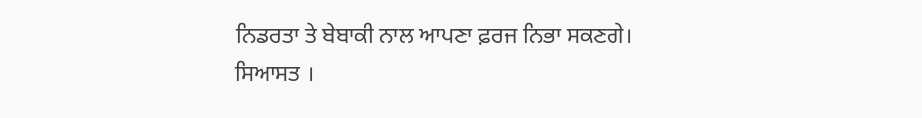ਨਿਡਰਤਾ ਤੇ ਬੇਬਾਕੀ ਨਾਲ ਆਪਣਾ ਫ਼ਰਜ ਨਿਭਾ ਸਕਣਗੇ।
ਸਿਆਸਤ ।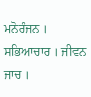ਮਨੋਰੰਜਨ । ਸਭਿਆਚਾਰ । ਜੀਵਨ ਜਾਚ ।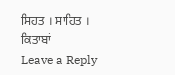ਸਿਹਤ । ਸਾਹਿਤ । ਕਿਤਾਬਾਂ
Leave a Reply